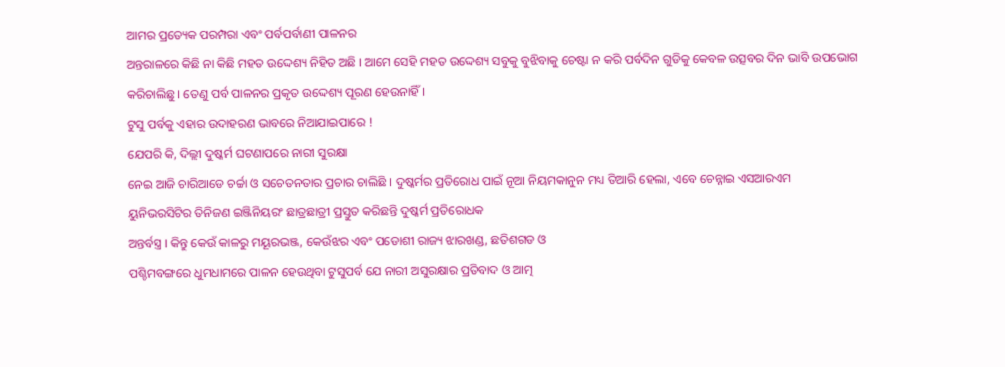ଆମର ପ୍ରତ୍ୟେକ ପରମ୍ପରା ଏବଂ ପର୍ବପର୍ବାଣୀ ପାଳନର
ଅନ୍ତରାଳରେ କିଛି ନା କିଛି ମହତ ଉଦ୍ଦେଶ୍ୟ ନିହିତ ଅଛି । ଆମେ ସେହି ମହତ ଉଦ୍ଦେଶ୍ୟ ସବୁକୁ ବୁଝିବାକୁ ଚେଷ୍ଟା ନ କରି ପର୍ବଦିନ ଗୁଡିକୁ କେବଳ ଉତ୍ସବର ଦିନ ଭାବି ଉପଭୋଗ
କରିଚାଲିଛୁ । ତେଣୁ ପର୍ବ ପାଳନର ପ୍ରକୃତ ଉଦ୍ଦେଶ୍ୟ ପୂରଣ ହେଉନାହିଁ ।
ଟୁସୁ ପର୍ବକୁ ଏହାର ଉଦାହରଣ ଭାବରେ ନିଆଯାଇପାରେ !
ଯେପରି କି, ଦିଲ୍ଲୀ ଦୁଷ୍କର୍ମ ଘଟଣାପରେ ନାରୀ ସୁରକ୍ଷା
ନେଇ ଆଜି ଚାରିଆଡେ ଚର୍ଚ୍ଚା ଓ ସଚେତନତାର ପ୍ରଚାର ଚାଲିଛି । ଦୁଷ୍କର୍ମର ପ୍ରତିରୋଧ ପାଇଁ ନୂଆ ନିୟମକାନୁନ ମଧ୍ୟ ତିଆରି ହେଲା, ଏବେ ଚେନ୍ନାଇ ଏସଆରଏମ
ୟୁନିଭରସିଟିର ତିନିଜଣ ଇଞ୍ଜିନିୟରଂ ଛାତ୍ରଛାତ୍ରୀ ପ୍ରସ୍ତୁତ କରିଛନ୍ତି ଦୁଷ୍କର୍ମ ପ୍ରତିରୋଧକ
ଅନ୍ତର୍ବସ୍ତ୍ର । କିନ୍ତୁ କେଉଁ କାଳରୁ ମୟୂରଭଞ୍ଜ, କେଉଁଝର ଏବଂ ପଡୋଶୀ ରାଜ୍ୟ ଝାରଖଣ୍ଡ, ଛତିଶଗଡ ଓ
ପଶ୍ଚିମବଙ୍ଗରେ ଧୁମଧାମରେ ପାଳନ ହେଉଥିବା ଟୁସୁପର୍ବ ଯେ ନାରୀ ଅସୁରକ୍ଷାର ପ୍ରତିବାଦ ଓ ଆତ୍ମ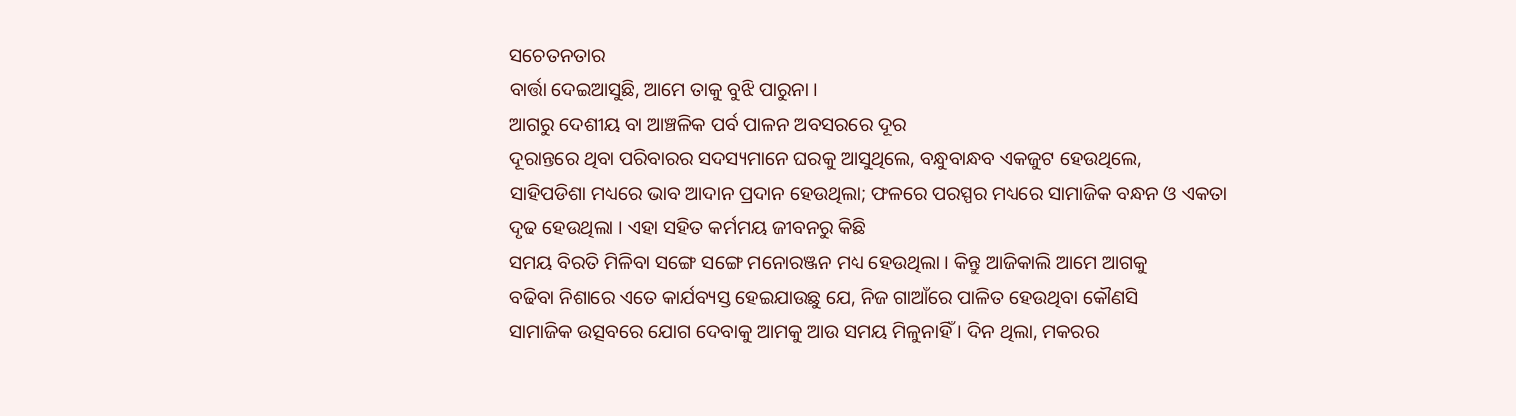ସଚେତନତାର
ବାର୍ତ୍ତା ଦେଇଆସୁଛି, ଆମେ ତାକୁ ବୁଝି ପାରୁନା ।
ଆଗରୁ ଦେଶୀୟ ବା ଆଞ୍ଚଳିକ ପର୍ବ ପାଳନ ଅବସରରେ ଦୂର
ଦୂରାନ୍ତରେ ଥିବା ପରିବାରର ସଦସ୍ୟମାନେ ଘରକୁ ଆସୁଥିଲେ, ବନ୍ଧୁବାନ୍ଧବ ଏକଜୁଟ ହେଉଥିଲେ,
ସାହିପଡିଶା ମଧ୍ୟରେ ଭାବ ଆଦାନ ପ୍ରଦାନ ହେଉଥିଲା; ଫଳରେ ପରସ୍ପର ମଧ୍ୟରେ ସାମାଜିକ ବନ୍ଧନ ଓ ଏକତା ଦୃଢ ହେଉଥିଲା । ଏହା ସହିତ କର୍ମମୟ ଜୀବନରୁ କିଛି
ସମୟ ବିରତି ମିଳିବା ସଙ୍ଗେ ସଙ୍ଗେ ମନୋରଞ୍ଜନ ମଧ୍ୟ ହେଉଥିଲା । କିନ୍ତୁ ଆଜିକାଲି ଆମେ ଆଗକୁ
ବଢିବା ନିଶାରେ ଏତେ କାର୍ଯବ୍ୟସ୍ତ ହେଇଯାଉଛୁ ଯେ, ନିଜ ଗାଆଁରେ ପାଳିତ ହେଉଥିବା କୌଣସି
ସାମାଜିକ ଉତ୍ସବରେ ଯୋଗ ଦେବାକୁ ଆମକୁ ଆଉ ସମୟ ମିଳୁନାହିଁ । ଦିନ ଥିଲା, ମକରର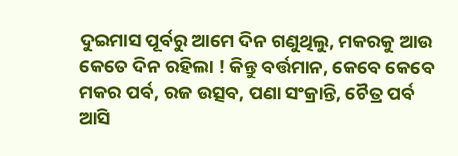ଦୁଇମାସ ପୂର୍ବରୁ ଆମେ ଦିନ ଗଣୁଥିଲୁ, ମକରକୁ ଆଉ କେତେ ଦିନ ରହିଲା ! କିନ୍ତୁ ବର୍ତ୍ତମାନ, କେବେ କେବେ
ମକର ପର୍ବ, ରଜ ଉତ୍ସବ, ପଣା ସଂକ୍ରାନ୍ତି, ଚୈତ୍ର ପର୍ବ ଆସି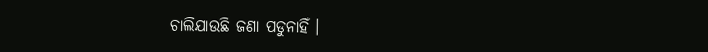ଚାଲିଯାଉଛି ଜଣା ପଡୁନାହିଁ ।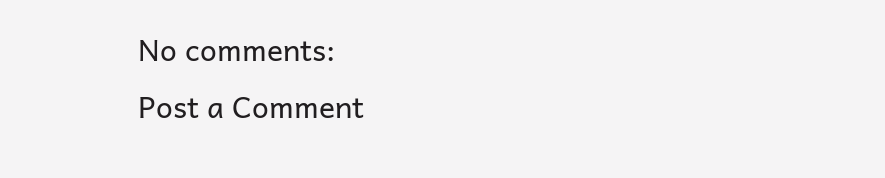No comments:
Post a Comment